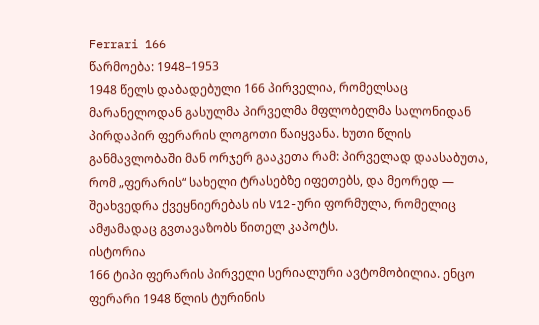Ferrari 166
წარმოება: 1948–1953
1948 წელს დაბადებული 166 პირველია, რომელსაც მარანელოდან გასულმა პირველმა მფლობელმა სალონიდან პირდაპირ ფერარის ლოგოთი წაიყვანა. ხუთი წლის განმავლობაში მან ორჯერ გააკეთა რამ: პირველად დაასაბუთა, რომ „ფერარის“ სახელი ტრასებზე იფეთებს, და მეორედ — შეახვედრა ქვეყნიერებას ის V12-ური ფორმულა, რომელიც ამჟამადაც გვთავაზობს წითელ კაპოტს.
ისტორია
166 ტიპი ფერარის პირველი სერიალური ავტომობილია. ენცო ფერარი 1948 წლის ტურინის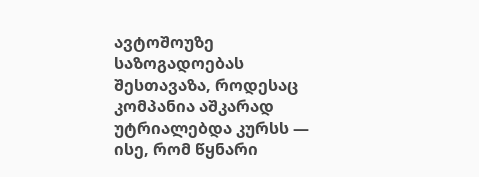ავტოშოუზე საზოგადოებას შესთავაზა, როდესაც კომპანია აშკარად უტრიალებდა კურსს — ისე, რომ წყნარი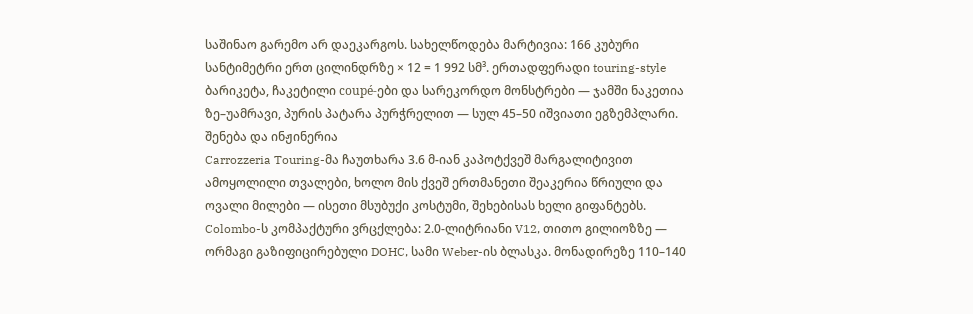საშინაო გარემო არ დაეკარგოს. სახელწოდება მარტივია: 166 კუბური სანტიმეტრი ერთ ცილინდრზე × 12 = 1 992 სმ³. ერთადფერადი touring-style ბარიკეტა, ჩაკეტილი coupé-ები და სარეკორდო მონსტრები — ჯამში ნაკეთია ზე–უამრავი, პურის პატარა პურჭრელით — სულ 45–50 იშვიათი ეგზემპლარი.
შენება და ინჟინერია
Carrozzeria Touring-მა ჩაუთხარა 3.6 მ-იან კაპოტქვეშ მარგალიტივით ამოყოლილი თვალები, ხოლო მის ქვეშ ერთმანეთი შეაკერია წრიული და ოვალი მილები — ისეთი მსუბუქი კოსტუმი, შეხებისას ხელი გიფანტებს. Colombo-ს კომპაქტური ვრცქლება: 2.0-ლიტრიანი V12, თითო გილიოზზე — ორმაგი გაზიფიცირებული DOHC, სამი Weber-ის ბლასკა. მონადირეზე 110–140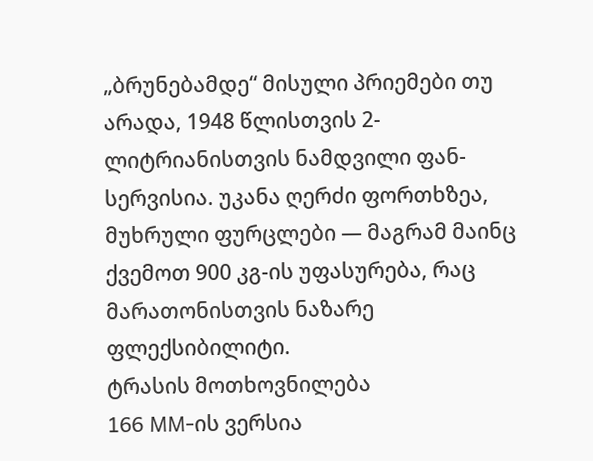„ბრუნებამდე“ მისული პრიემები თუ არადა, 1948 წლისთვის 2-ლიტრიანისთვის ნამდვილი ფან-სერვისია. უკანა ღერძი ფორთხზეა, მუხრული ფურცლები — მაგრამ მაინც ქვემოთ 900 კგ-ის უფასურება, რაც მარათონისთვის ნაზარე ფლექსიბილიტი.
ტრასის მოთხოვნილება
166 MM-ის ვერსია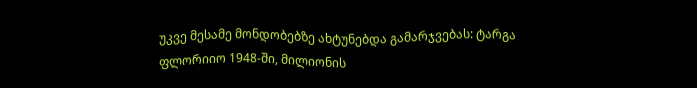უკვე მესამე მონდობებზე ახტუნებდა გამარჯვებას: ტარგა ფლორიიო 1948-ში, მილიონის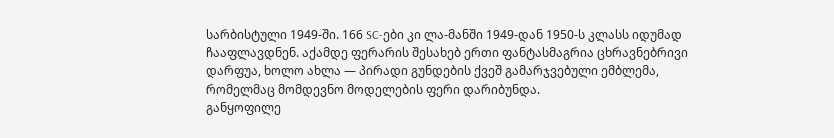სარბისტული 1949-ში. 166 SC-ები კი ლა-მანში 1949-დან 1950-ს კლასს იდუმად ჩააფლავდნენ. აქამდე ფერარის შესახებ ერთი ფანტასმაგრია ცხრავნებრივი დარფუა, ხოლო ახლა — პირადი გუნდების ქვეშ გამარჯვებული ემბლემა, რომელმაც მომდევნო მოდელების ფერი დარიბუნდა.
განყოფილე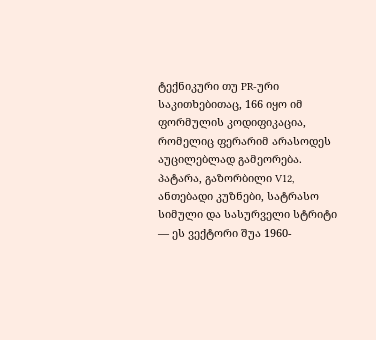ტექნიკური თუ PR-ური საკითხებითაც, 166 იყო იმ ფორმულის კოდიფიკაცია, რომელიც ფერარიმ არასოდეს აუცილებლად გამეორება. პატარა, გაზორბილი V12, ანთებადი კუზნები, სატრასო სიმული და სასურველი სტრიტი — ეს ვექტორი შუა 1960-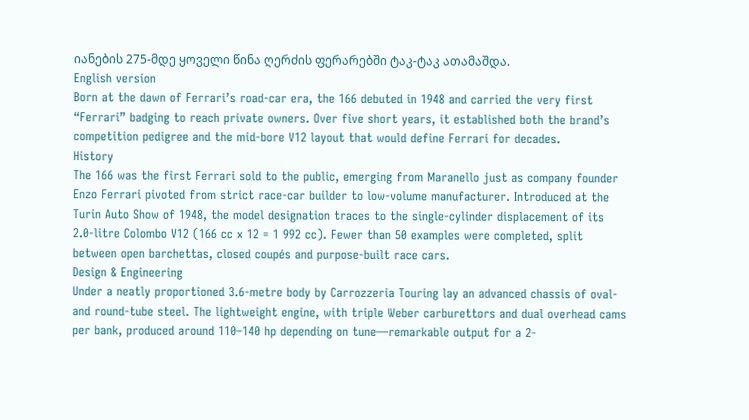იანების 275-მდე ყოველი წინა ღერძის ფერარებში ტაკ-ტაკ ათამაშდა.
English version
Born at the dawn of Ferrari’s road-car era, the 166 debuted in 1948 and carried the very first “Ferrari” badging to reach private owners. Over five short years, it established both the brand’s competition pedigree and the mid-bore V12 layout that would define Ferrari for decades.
History
The 166 was the first Ferrari sold to the public, emerging from Maranello just as company founder Enzo Ferrari pivoted from strict race-car builder to low-volume manufacturer. Introduced at the Turin Auto Show of 1948, the model designation traces to the single-cylinder displacement of its 2.0-litre Colombo V12 (166 cc x 12 = 1 992 cc). Fewer than 50 examples were completed, split between open barchettas, closed coupés and purpose-built race cars.
Design & Engineering
Under a neatly proportioned 3.6-metre body by Carrozzeria Touring lay an advanced chassis of oval- and round-tube steel. The lightweight engine, with triple Weber carburettors and dual overhead cams per bank, produced around 110–140 hp depending on tune—remarkable output for a 2-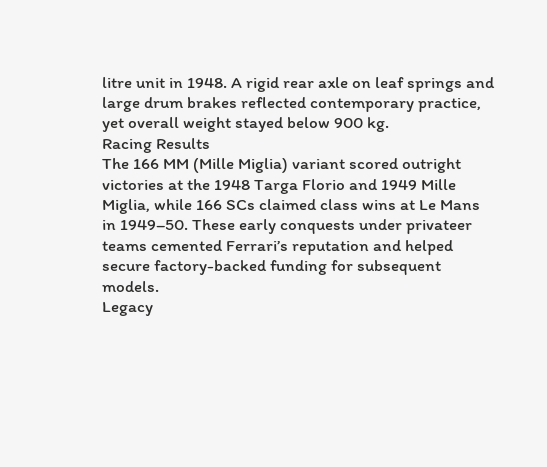litre unit in 1948. A rigid rear axle on leaf springs and large drum brakes reflected contemporary practice, yet overall weight stayed below 900 kg.
Racing Results
The 166 MM (Mille Miglia) variant scored outright victories at the 1948 Targa Florio and 1949 Mille Miglia, while 166 SCs claimed class wins at Le Mans in 1949–50. These early conquests under privateer teams cemented Ferrari’s reputation and helped secure factory-backed funding for subsequent models.
Legacy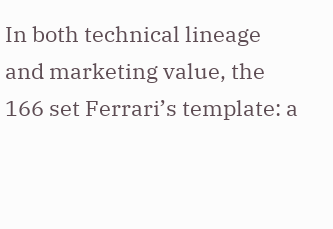In both technical lineage and marketing value, the 166 set Ferrari’s template: a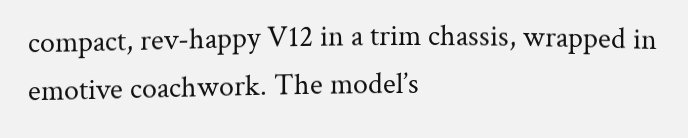compact, rev-happy V12 in a trim chassis, wrapped in emotive coachwork. The model’s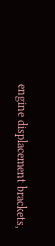engine displacement brackets,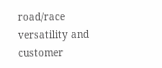road/race versatility and customer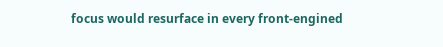focus would resurface in every front-engined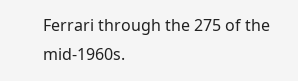Ferrari through the 275 of the mid-1960s.